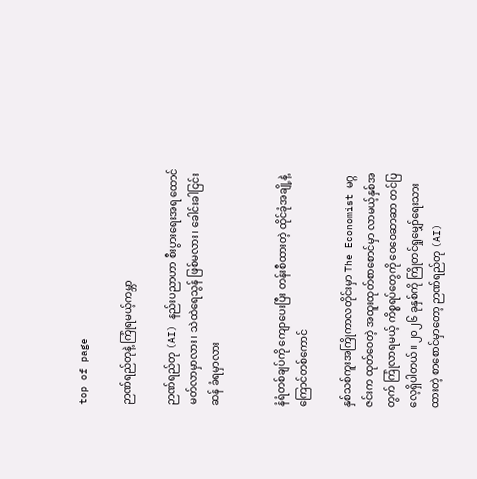top of page

ဉာဏ်ရည်တုနဲ့ ကြုံရမယ့်ကမ္ဘာ

ဉာဏ်ရည်တု (AI) နည်းပညာဟာ စီးပွားရေးအရ ထောင်မတ်လာမှာလား၊ သဲထဲရေသွန် ဖြစ်မလား၊ ခေါင်းခါငြင်းဆန် ခံရမှာလား


နံရံတစ်ချပ်ကို ကျောပေးပြီး တန်းစီထားတဲ့ ထိုင်ခုံအချို့နဲ့ ကြောင်တစ်ကောင်

နှစ်သစ်ကူးအကြိုကာလတိုင်းမှာ The Economist မဂ္ဂဇင်းက ထုတ်ဝေတဲ့ အထူးထုတ်စာစောင်မှာ လာမယ့်နှစ်အတွက် ကြုံလာရမယ့် ကိစ္စရပ်တွေကို ဝေဝေဆာဆာ တင်ပြလေ့ရှိပါတယ်။ ၂၀၂၆ ခုနှစ်ကို ကြိုတင်ရှုမျှော်ရေးသားထားတဲ့ စာစောင်မှာတော့ ဉာဏ်ရည်တု (AI)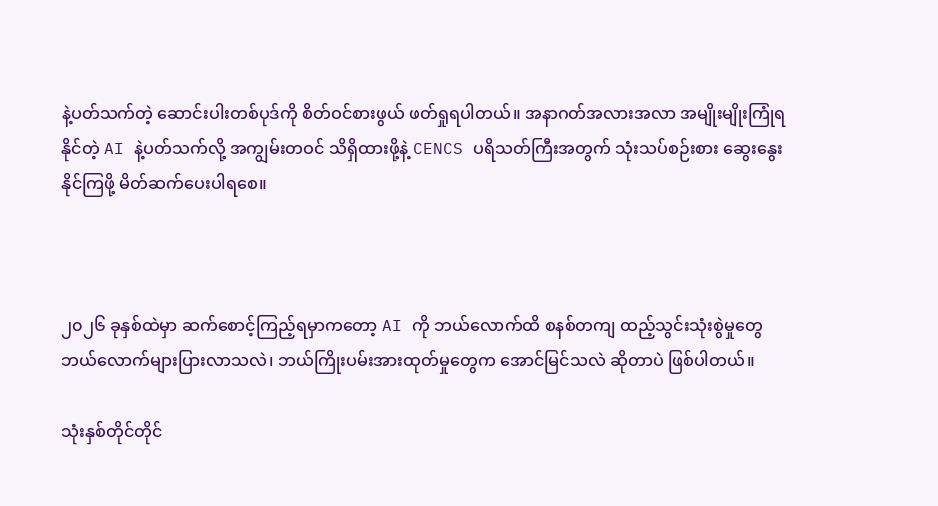နဲ့ပတ်သက်တဲ့ ဆောင်းပါးတစ်ပုဒ်ကို စိတ်ဝင်စားဖွယ် ဖတ်ရှုရပါတယ်။ အနာဂတ်အလားအလာ အမျိုးမျိုးကြုံရနိုင်တဲ့ AI နဲ့ပတ်သက်လို့ အကျွမ်းတဝင် သိရှိထားဖို့နဲ့ CENCS ပရိသတ်ကြီးအတွက် သုံးသပ်စဉ်းစား ဆွေးနွေးနိုင်ကြဖို့ မိတ်ဆက်ပေးပါရစေ။



၂၀၂၆ ခုနှစ်ထဲမှာ ဆက်စောင့်ကြည့်ရမှာကတော့ AI ကို ဘယ်လောက်ထိ စနစ်တကျ ထည့်သွင်းသုံးစွဲမှုတွေ ဘယ်လောက်များပြားလာသလဲ၊ ဘယ်ကြိုးပမ်းအားထုတ်မှုတွေက အောင်မြင်သလဲ ဆိုတာပဲ ဖြစ်ပါတယ်။

သုံးနှစ်တိုင်တိုင်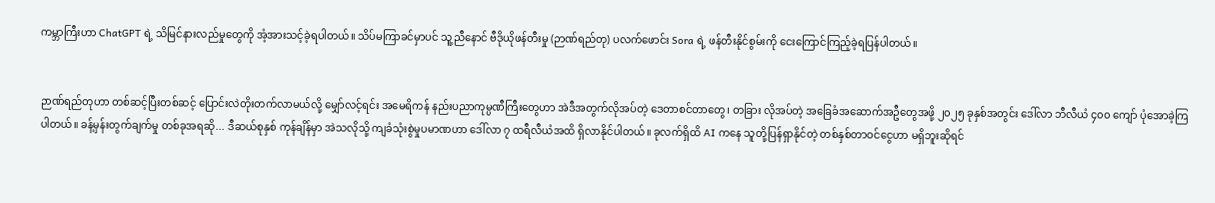ကမ္ဘာကြီးဟာ ChatGPT ရဲ့ သိမြင်နားလည်မှုတွေကို အံ့အားသင့်ခဲ့ရပါတယ်။ သိပ်မကြာခင်မှာပင် သူ့ညီနောင် ဗီဒိုယိုဖန်တီးမှု (ဉာဏ်ရည်တု) ပလက်ဖောင်း Sora ရဲ့ ဖန်တီးနိုင်စွမ်းကို ‌ငေးကြောင်ကြည့်ခဲ့ရပြန်ပါတယ်။


ဉာဏ်ရည်တုဟာ တစ်ဆင့်ပြီးတစ်ဆင့် ပြောင်းလဲတိုးတက်လာမယ်လို့ မျှော်လင့်ရင်း အမေရိကန် နည်းပညာကုမ္ပဏီကြီးတွေဟာ အဲဒီအတွက်လိုအပ်တဲ့ ဒေတာစင်တာတွေ၊ တခြား လိုအပ်တဲ့ အခြေခံအဆောက်အဦတွေအဖို့ ၂၀၂၅ ခုနှစ်အတွင်း ဒေါ်လာ ဘီလီယံ ၄၀၀ ကျော် ပုံအောခဲ့ကြပါတယ်။ ခန့်မှန်းတွက်ချက်မှု တစ်ခုအရဆို... ဒီဆယ်စုနှစ် ကုန်ချိန်မှာ အဲသလိုသို့ ကျခံသုံးစွဲမှုပမာဏဟာ ဒေါ်လာ ၇ ထရီလီယံအထိ ရှိလာနိုင်ပါတယ်။ ခုလက်ရှိထိ AI ကနေ သူတို့ပြန်ရှာနိုင်တဲ့ တစ်နှစ်တာဝင်ငွေဟာ မရှိဘူးဆိုရင်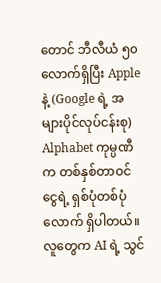တောင် ဘီလီယံ ၅၀ လောက်ရှိပြီး Apple နဲ့ (Google ရဲ့ အများပိုင်လုပ်ငန်းစု) Alphabet ကုမ္ပဏီက တစ်နှစ်တာဝင်ငွေရဲ့ ရှစ်ပုံတစ်ပုံလောက် ရှိပါတယ်။ လူတွေက AI ရဲ့ သွင်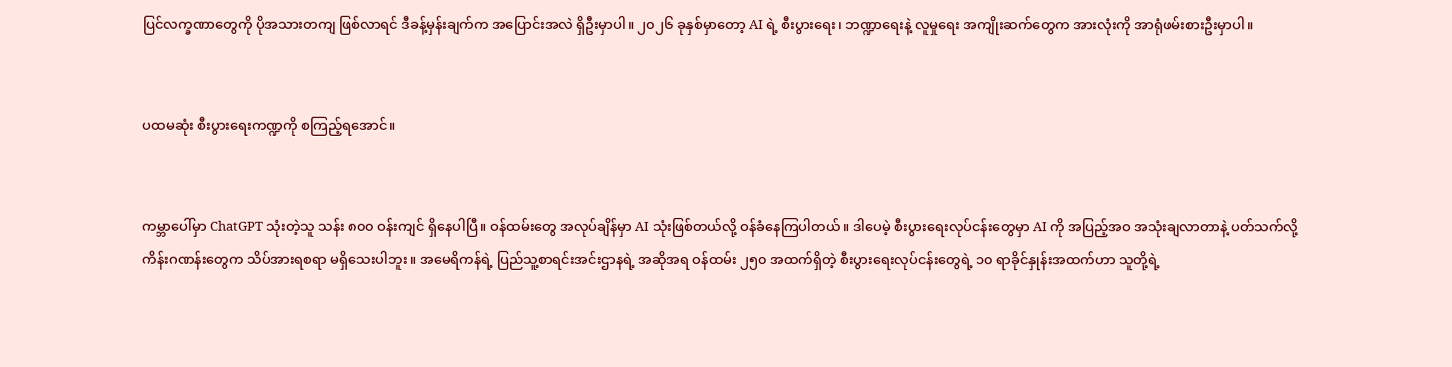ပြင်လက္ခဏာတွေကို ပိုအသားတကျ ဖြစ်လာရင် ဒီခန့်မှန်းချက်က အပြောင်းအလဲ ရှိဦးမှာပါ။ ၂၀၂၆ ခုနှစ်မှာတော့ AI ရဲ့ စီးပွားရေး၊ ဘဏ္ဍာရေးနဲ့ လူမှုရေး အကျိုးဆက်တွေက အားလုံးကို အာရုံဖမ်းစားဦးမှာပါ။


ပထမဆုံး စီးပွားရေးကဏ္ဍကို စကြည့်ရအောင်။


ကမ္ဘာပေါ်မှာ ChatGPT သုံးတဲ့သူ သန်း ၈၀၀ ဝန်းကျင် ရှိနေပါပြီ။ ဝန်ထမ်းတွေ အလုပ်ချိန်မှာ AI သုံးဖြစ်တယ်လို့ ဝန်ခံနေကြပါတယ်။ ဒါပေမဲ့ စီးပွားရေးလုပ်ငန်းတွေမှာ AI ကို အပြည့်အဝ အသုံးချလာတာနဲ့ ပတ်သက်လို့ ကိန်းဂဏန်းတွေက သိပ်အားရစရာ မရှိသေးပါဘူး။ အမေရိကန်ရဲ့ ပြည်သူ့စာရင်းအင်းဌာနရဲ့ အဆိုအရ ဝန်ထမ်း ၂၅၀ အထက်ရှိတဲ့ စီးပွားရေးလုပ်ငန်းတွေရဲ့ ၁၀ ရာခိုင်နှုန်းအထက်ဟာ သူတို့ရဲ့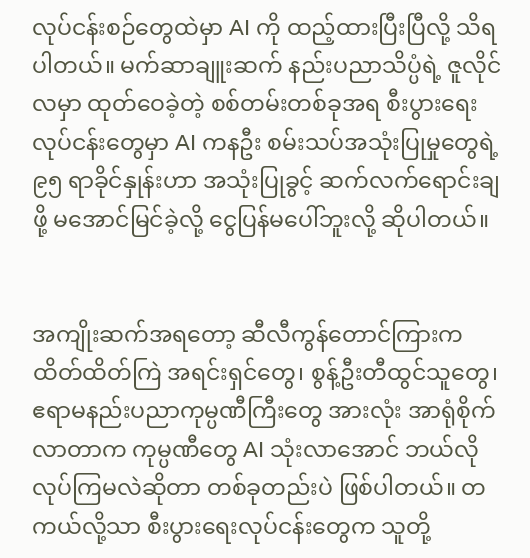လုပ်ငန်းစဉ်တွေထဲမှာ AI ကို ထည့်ထားပြီးပြီလို့ သိရပါတယ်။ မက်ဆာချူးဆက် နည်းပညာသိပ္ပံရဲ့ ဇူလိုင်လမှာ ထုတ်ဝေခဲ့တဲ့ စစ်တမ်းတစ်ခုအရ စီးပွားရေးလုပ်ငန်းတွေမှာ AI ကနဦး စမ်းသပ်အသုံးပြုမှုတွေရဲ့ ၉၅ ရာခိုင်နှုန်းဟာ အသုံးပြုခွင့် ဆက်လက်ရောင်းချဖို့ မအောင်မြင်ခဲ့လို့ ငွေပြန်မပေါ်ဘူးလို့ ဆိုပါတယ်။


အကျိုးဆက်အရတော့ ဆီလီကွန်တောင်ကြားက ထိတ်ထိတ်ကြဲ အရင်းရှင်တွေ၊ စွန့်ဦးတီထွင်သူတွေ၊ ဧရာမနည်းပညာကုမ္ပဏီကြီးတွေ အားလုံး အာရုံစိုက်လာတာက ကုမ္ပဏီတွေ AI သုံးလာအောင် ဘယ်လိုလုပ်ကြမလဲဆိုတာ တစ်ခုတည်းပဲ ဖြစ်ပါတယ်။ တကယ်လို့သာ စီးပွားရေးလုပ်ငန်းတွေက သူတို့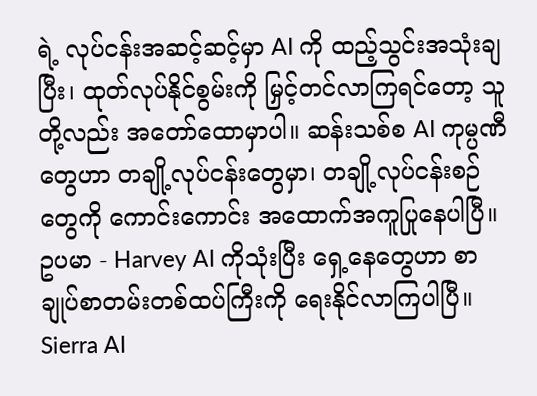ရဲ့ လုပ်ငန်းအဆင့်ဆင့်မှာ AI ကို ထည့်သွင်းအသုံးချပြီး၊ ထုတ်လုပ်နိုင်စွမ်းကို မြှင့်တင်လာကြရင်တော့ သူတို့လည်း အတော်ထောမှာပါ။ ဆန်းသစ်စ AI ကုမ္ပဏီတွေဟာ တချို့လုပ်ငန်းတွေမှာ၊ တချို့လုပ်ငန်းစဉ်တွေကို ကောင်းကောင်း အထောက်အကူပြုနေပါပြီ။ ဥပမာ - Harvey AI ကိုသုံးပြီး ရှေ့နေတွေဟာ စာချုပ်စာတမ်းတစ်ထပ်ကြီးကို ရေးနိုင်လာကြပါပြီ။ Sierra AI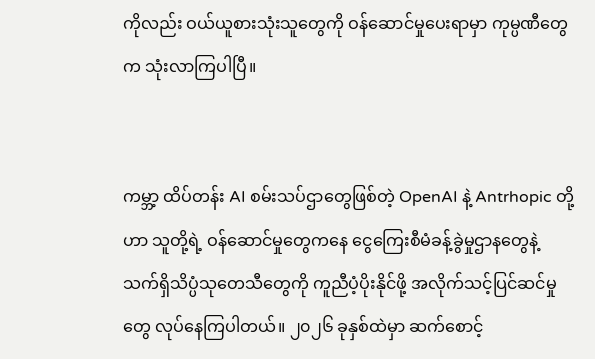ကိုလည်း ဝယ်ယူစားသုံးသူတွေကို ဝန်ဆောင်မှုပေးရာမှာ ကုမ္ပဏီတွေက သုံးလာကြပါပြီ။


ကမ္ဘာ့ ထိပ်တန်း AI စမ်းသပ်ဌာတွေဖြစ်တဲ့ OpenAI နဲ့ Antrhopic တို့ဟာ သူတို့ရဲ့ ဝန်ဆောင်မှုတွေကနေ ငွေကြေးစီမံခန့်ခွဲမှုဌာနတွေနဲ့ သက်ရှိသိပ္ပံသုတေသီတွေကို ကူညီပံ့ပိုးနိုင်ဖို့ အလိုက်သင့်ပြင်ဆင်မှုတွေ လုပ်နေကြပါတယ်။ ၂၀၂၆ ခုနှစ်ထဲမှာ ဆက်စောင့်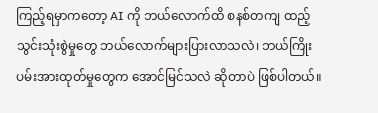ကြည့်ရမှာကတော့ AI ကို ဘယ်လောက်ထိ စနစ်တကျ ထည့်သွင်းသုံးစွဲမှုတွေ ဘယ်လောက်များပြားလာသလဲ၊ ဘယ်ကြိုးပမ်းအားထုတ်မှုတွေက အောင်မြင်သလဲ ဆိုတာပဲ ဖြစ်ပါတယ်။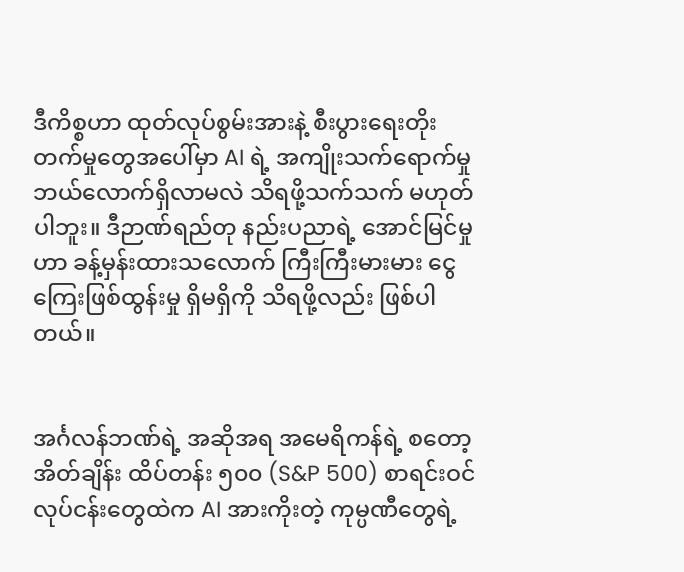ဒီကိစ္စဟာ ထုတ်လုပ်စွမ်းအားနဲ့ စီးပွားရေးတိုးတက်မှုတွေအပေါ်မှာ AI ရဲ့ အကျိုးသက်ရောက်မှု ဘယ်လောက်ရှိလာမလဲ သိရဖို့သက်သက် မဟုတ်ပါဘူး။ ဒီဉာဏ်ရည်တု နည်းပညာရဲ့ အောင်မြင်မှုဟာ ခန့်မှန်းထားသလောက် ကြီးကြီးမားမား ငွေကြေးဖြစ်ထွန်းမှု ရှိမရှိကို သိရဖို့လည်း ဖြစ်ပါတယ်။


အင်္ဂလန်ဘဏ်ရဲ့ အဆိုအရ အမေရိကန်ရဲ့ စတော့အိတ်ချိန်း ထိပ်တန်း ၅၀၀ (S&P 500) စာရင်းဝင် လုပ်ငန်းတွေထဲက AI အားကိုးတဲ့ ကုမ္ပဏီတွေရဲ့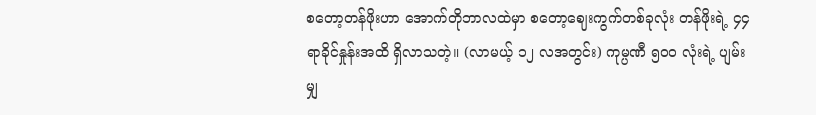စတော့တန်ဖိုးဟာ အောက်တိုဘာလထဲမှာ စတော့ဈေးကွက်တစ်ခုလုံး တန်ဖိုးရဲ့ ၄၄ ရာခိုင်နှုန်းအထိ ရှိလာသတဲ့။ (လာမယ့် ၁၂ လအတွင်း) ကုမ္ပဏီ ၅၀၀ လုံးရဲ့ ပျမ်းမျှ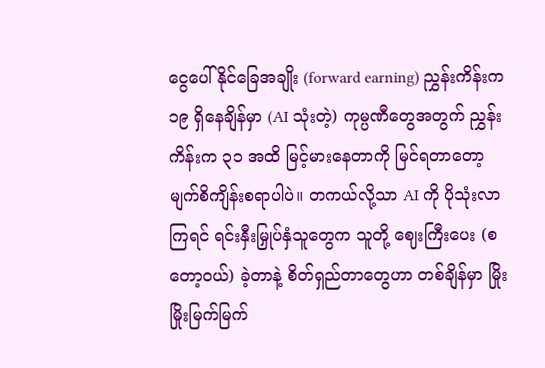ငွေပေါ်နိုင်ခြေအချိုး (forward earning) ညွှန်းကိန်းက ၁၉ ရှိနေချိန်မှာ (AI သုံးတဲ့) ကုမ္ပဏီတွေအတွက် ညွှန်းကိန်းက ၃၁ အထိ မြင့်မားနေတာကို မြင်ရတာတော့ မျက်စိကျိန်းစရာပါပဲ။ တကယ်လို့သာ AI ကို ပိုသုံးလာကြရင် ရင်းနှီးမြှုပ်နှံသူတွေက သူတို့ ဈေးကြီးပေး (စတော့ဝယ်) ခဲ့တာနဲ့ စိတ်ရှည်တာတွေဟာ တစ်ချိန်မှာ မြိုးမြိုးမြက်မြက်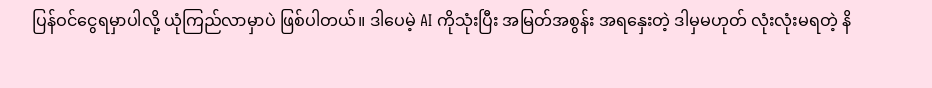ပြန်ဝင်ငွေရမှာပါလို့ ယုံကြည်လာမှာပဲ ဖြစ်ပါတယ်။ ဒါပေမဲ့ AI ကိုသုံးပြီး အမြတ်အစွန်း အရနှေးတဲ့ ဒါမှမဟုတ် လုံးလုံးမရတဲ့ နိ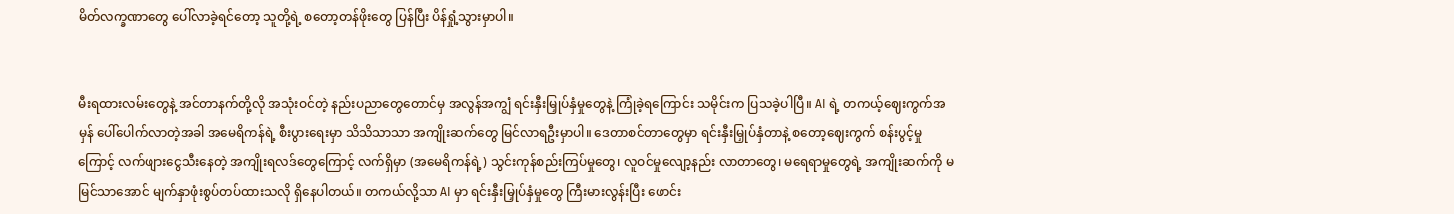မိတ်လက္ခဏာတွေ ပေါ်လာခဲ့ရင်တော့ သူတို့ရဲ့ စတော့တန်ဖိုးတွေ ပြန်ပြီး ပိန်ရှုံ့သွားမှာပါ။


မီးရထားလမ်းတွေနဲ့ အင်တာနက်တို့လို အသုံးဝင်တဲ့ နည်းပညာတွေတောင်မှ အလွန်အကျွံ ရင်းနှီးမြှုပ်နှံမှုတွေနဲ့ ကြုံခဲ့ရကြောင်း သမိုင်းက ပြသခဲ့ပါပြီ။ AI ရဲ့ တကယ့်ဈေးကွက်အမှန် ပေါ်ပေါက်လာတဲ့အခါ အမေရိကန်ရဲ့ စီးပွားရေးမှာ သိသိသာသာ အကျိုးဆက်တွေ မြင်လာရဦးမှာပါ။ ဒေတာစင်တာတွေမှာ ရင်းနှီးမြှုပ်နှံတာနဲ့ စတော့ဈေးကွက် စန်းပွင့်မှုကြောင့် လက်ဖျားငွေသီးနေတဲ့ အကျိုးရလဒ်တွေကြောင့် လက်ရှိမှာ (အမေရိကန်ရဲ့) သွင်းကုန်စည်းကြပ်မှုတွေ၊ လူဝင်မှုလျော့နည်း လာတာတွေ၊ မရေရာမှုတွေရဲ့ အကျိုးဆက်ကို မမြင်သာအောင် မျက်နှာဖုံးစွပ်တပ်ထားသလို ရှိနေပါတယ်။ တကယ်လို့သာ AI မှာ ရင်းနှီးမြှုပ်နှံမှုတွေ ကြီးမားလွန်းပြီး ဖောင်း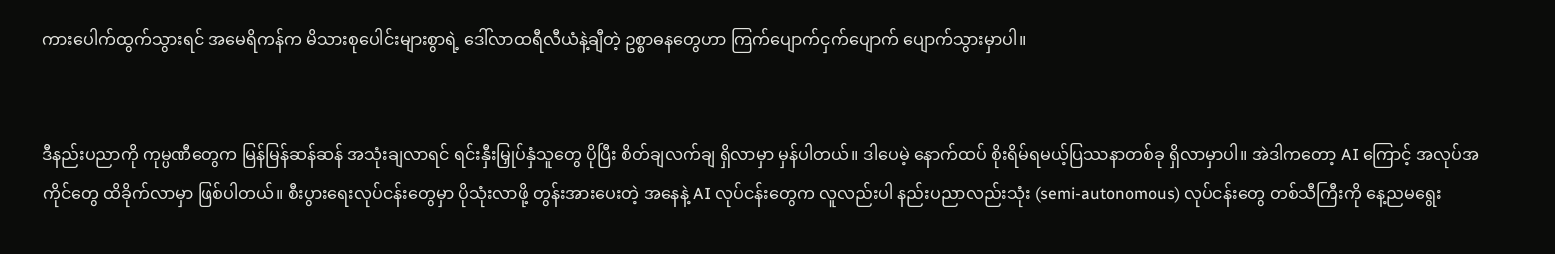ကားပေါက်ထွက်သွားရင် အမေရိကန်က မိသားစုပေါင်းများစွာရဲ့ ဒေါ်လာထရီလီယံနဲ့ချီတဲ့ ဥစ္စာဓနတွေဟာ ကြက်ပျောက်ငှက်ပျောက် ပျောက်သွားမှာပါ။


ဒီနည်းပညာကို ကုမ္ပဏီတွေက မြန်မြန်ဆန်ဆန် အသုံးချလာရင် ရင်းနှီးမြှုပ်နှံသူတွေ ပိုပြီး စိတ်ချလက်ချ ရှိလာမှာ မှန်ပါတယ်။ ဒါပေမဲ့ နောက်ထပ် စိုးရိမ်ရမယ့်ပြဿနာတစ်ခု ရှိလာမှာပါ။ အဲဒါကတော့ AI ကြောင့် အလုပ်အကိုင်တွေ ထိခိုက်လာမှာ ဖြစ်ပါတယ်။ စီးပွားရေးလုပ်ငန်းတွေမှာ ပိုသုံးလာဖို့ တွန်းအားပေးတဲ့ အနေနဲ့ AI လုပ်ငန်းတွေက လူလည်းပါ နည်းပညာလည်းသုံး (semi-autonomous) လုပ်ငန်းတွေ တစ်သီကြီးကို နေ့ညမ‌ရွေး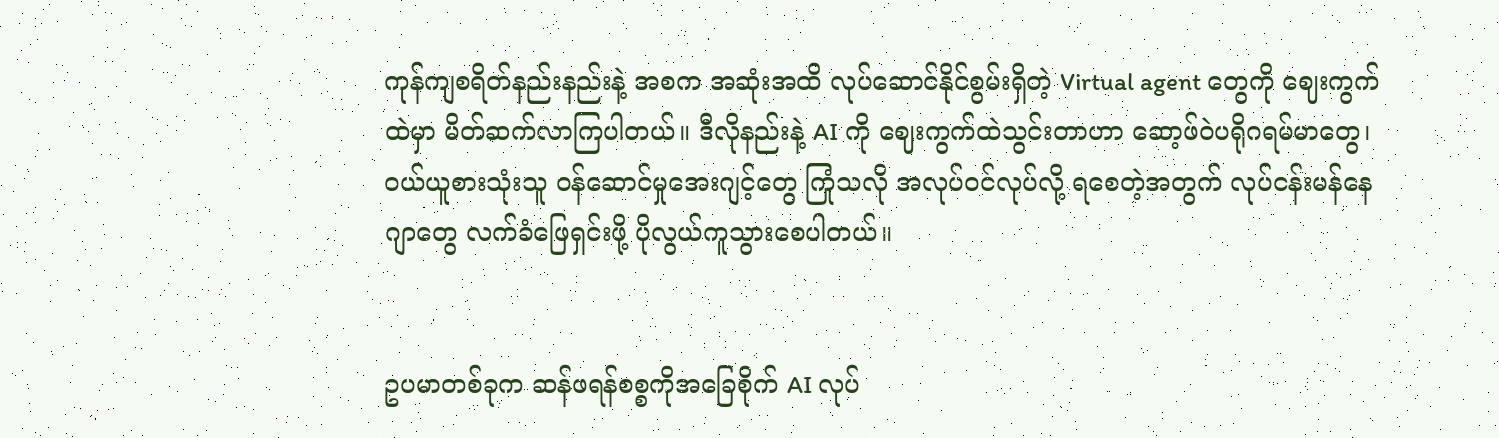ကုန်ကျစရိတ်နည်းနည်းနဲ့ အစက အဆုံးအထိ လုပ်ဆောင်နိုင်စွမ်းရှိတဲ့ Virtual agent တွေကို ဈေးကွက်ထဲမှာ မိတ်ဆက်လာကြပါတယ်။ ဒီလိုနည်းနဲ့ AI ကို ဈေးကွက်ထဲသွင်းတာဟာ ဆော့ဖ်ဝဲပရိုဂရမ်မာတွေ၊ ဝယ်ယူစားသုံးသူ ဝန်ဆောင်မှုအေးဂျင့်တွေ ကြုံသလို အလုပ်ဝင်လုပ်လို့ ရစေတဲ့အတွက် လုပ်ငန်းမန်နေဂျာတွေ လက်ခံဖြေရှင်းဖို့ ပိုလွယ်ကူသွားစေပါတယ်။


ဥပမာတစ်ခုက ဆန်ဖရန်စစ္စကိုအခြေစိုက် AI လုပ်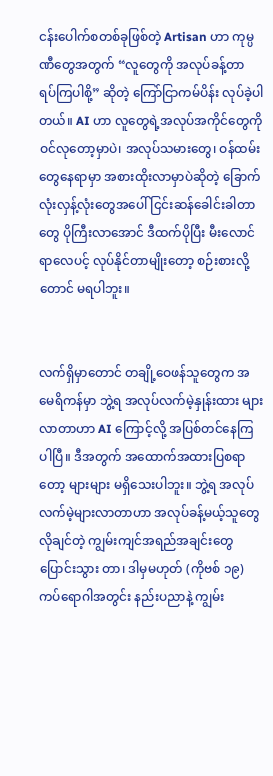ငန်းပေါက်စတစ်ခုဖြစ်တဲ့ Artisan ဟာ ကုမ္ပဏီတွေအတွက် “လူတွေကို အလုပ်ခန့်တာ ရပ်ကြပါစို့” ဆိုတဲ့ ကြော်ငြာကမ်ပိန်း လုပ်ခဲ့ပါတယ်။ AI ဟာ လူတွေရဲ့အလုပ်အကိုင်တွေကို ဝင်လုတော့မှာပဲ၊ အလုပ်သမားတွေ၊ ဝန်ထမ်းတွေနေရာမှာ အစားထိုးလာမှာပဲဆိုတဲ့ ခြောက်လုံးလှန့်လုံးတွေအပေါ် ငြင်းဆန်ခေါင်းခါတာတွေ ပိုကြီးလာအောင် ဒီထက်ပိုပြီး မီးလောင်ရာလေပင့် လုပ်နိုင်တာမျိုးတော့ စဉ်းစားလို့တောင် မရပါဘူး။


လက်ရှိမှာတောင် တချို့ဝေဖန်သူတွေက အမေရိကန်မှာ ဘွဲ့ရ အလုပ်လက်မဲ့နှုန်းထား များလာတာဟာ AI ကြောင့်လို့ အပြစ်တင်နေကြပါပြီ။ ဒီအတွက် အထောက်အထားပြစရာတော့ များများ မရှိသေးပါဘူး။ ဘွဲ့ရ အလုပ်လက်မဲ့များလာတာဟာ အလုပ်ခန့်မယ့်သူတွေ လိုချင်တဲ့ ကျွမ်းကျင်အရည်အချင်းတွေ ပြောင်းသွား တာ၊ ဒါမှမဟုတ် (ကိုဗစ် ၁၉) ကပ်ရောဂါအတွင်း နည်းပညာနဲ့ ကျွမ်း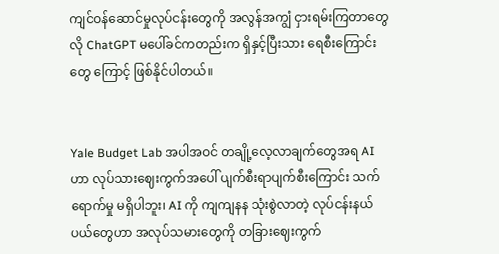ကျင်ဝန်ဆောင်မှုလုပ်ငန်းတွေကို အလွန်အကျွံ ငှားရမ်းကြတာတွေလို ChatGPT မပေါ်ခင်ကတည်းက ရှိနှင့်ပြီးသား ရေစီးကြောင်းတွေ ကြောင့် ဖြစ်နိုင်ပါတယ်။


Yale Budget Lab အပါအဝင် တချို့လေ့လာချက်တွေအရ AI ဟာ လုပ်သားဈေးကွက်အပေါ် ပျက်စီးရာပျက်စီးကြောင်း သက်ရောက်မှု မရှိပါဘူး၊ AI ကို ကျကျနန သုံးစွဲလာတဲ့ လုပ်ငန်းနယ်ပယ်တွေဟာ အလုပ်သမားတွေကို တခြားဈေးကွက်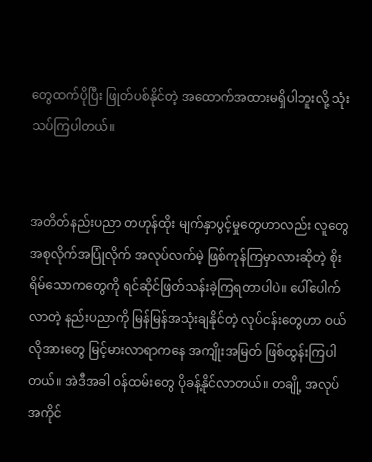တွေထက်ပိုပြီး ဖြုတ်ပစ်နိုင်တဲ့ အထောက်အထားမရှိပါဘူးလို့ သုံးသပ်ကြပါတယ်။


အတိတ်နည်းပညာ တဟုန်ထိုး မျက်နှာပွင့်မှုတွေဟာလည်း လူတွေ အစုလိုက်အပြုံလိုက် အလုပ်လက်မဲ့ ဖြစ်ကုန်ကြမှာလားဆိုတဲ့ စိုးရိမ်သောကတွေကို ရင်ဆိုင်ဖြတ်သန်းခဲ့ကြရတာပါပဲ။ ပေါ်ပေါက်လာတဲ့ နည်းပညာကို မြန်မြန်အသုံးချနိုင်တဲ့ လုပ်ငန်းတွေဟာ ဝယ်လိုအားတွေ မြင့်မားလာရာကနေ အကျိုးအမြတ် ဖြစ်ထွန်းကြပါတယ်။ အဲဒီအခါ ဝန်ထမ်းတွေ ပိုခန့်နိုင်လာတယ်။ တချို့ အလုပ်အကိုင်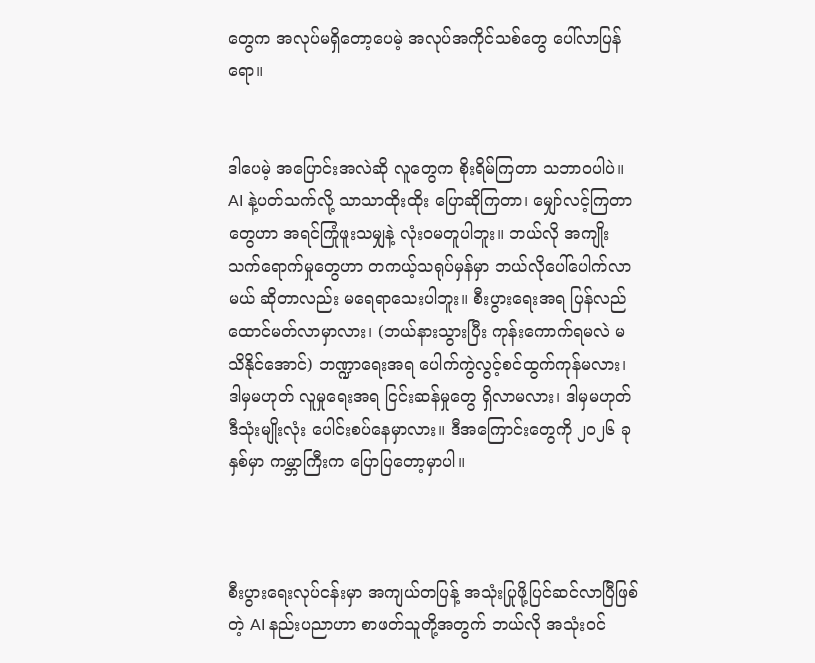တွေက အလုပ်မရှိတော့ပေမဲ့ အလုပ်အကိုင်သစ်တွေ ပေါ်လာပြန်ရော။


ဒါပေမဲ့ အပြောင်းအလဲဆို လူတွေက စိုးရိမ်ကြတာ သဘာဝပါပဲ။ AI နဲ့ပတ်သက်လို့ သာသာထိုးထိုး ပြောဆိုကြတာ၊ မျှော်လင့်ကြတာတွေဟာ အရင်ကြုံဖူးသမျှနဲ့ လုံးဝမတူပါဘူး။ ဘယ်လို အကျိုးသက်ရောက်မှုတွေဟာ တကယ့်သရုပ်မှန်မှာ ဘယ်လိုပေါ်ပေါက်လာမယ် ဆိုတာလည်း မရေရာသေးပါဘူး။ စီးပွားရေးအရ ပြန်လည်ထောင်မတ်လာမှာလား၊ (ဘယ်နားသွားပြီး ကုန်းကောက်ရမလဲ မသိနိုင်အောင်) ဘဏ္ဍာရေးအရ ပေါက်ကွဲလွင့်စင်ထွက်ကုန်မလား၊ ဒါမှမဟုတ် လူမှုရေးအရ ငြင်းဆန်မှုတွေ ရှိလာမလား၊ ဒါမှမဟုတ် ဒီသုံးမျိုးလုံး ပေါင်းစပ်နေမှာလား။ ဒီအကြောင်းတွေကို ၂၀၂၆ ခုနှစ်မှာ ကမ္ဘာကြီးက ပြောပြတော့မှာပါ။



စီးပွားရေးလုပ်ငန်းမှာ အကျယ်တပြန့် အသုံးပြုဖို့ပြင်ဆင်လာပြီဖြစ်တဲ့ AI နည်းပညာဟာ စာဖတ်သူတို့အတွက် ဘယ်လို အသုံးဝင်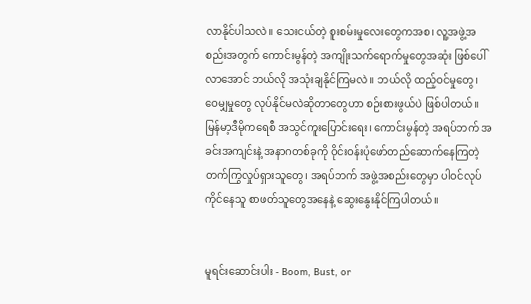လာနိုင်ပါသလဲ။ သေးငယ်တဲ့ စူးစမ်းမှုလေးတွေကအစ၊ လူ့အဖွဲ့အစည်းအတွက် ကောင်းမွန်တဲ့ အကျိုးသက်ရောက်မှုတွေအဆုံး ဖြစ်ပေါ်လာအောင် ဘယ်လို အသုံးချနိုင်ကြမလဲ။ ဘယ်လို ထည့်ဝင်မှုတွေ၊ ဝေမျှမှုတွေ လုပ်နိုင်မလဲဆိုတာတွေဟာ စဉ်းစားဖွယ်ပဲ ဖြစ်ပါတယ်။ မြန်မာ့ဒီမိုကရေစီ အသွင်ကူးပြောင်းရေး၊ ကောင်းမွန်တဲ့ အရပ်ဘက် အခင်းအကျင်းနဲ့ အနာဂတစ်ခုကို ဝိုင်းဝန်းပုံ‌ဖော်တည်ဆောက်နေကြတဲ့ တက်ကြွလှုပ်ရှားသူတွေ၊ အရပ်ဘက် အဖွဲ့အစည်းတွေမှာ ပါဝင်လုပ်ကိုင်နေသူ စာဖတ်သူတွေအနေနဲ့ ဆွေးနွေးနိုင်ကြပါတယ်။


မူရင်းဆောင်းပါး - Boom, Bust, or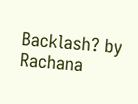Backlash? by Rachana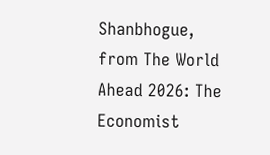Shanbhogue, from The World Ahead 2026: The Economist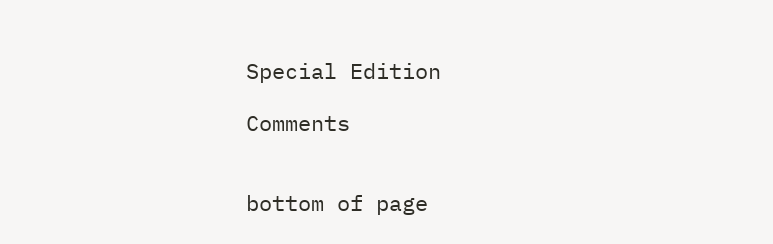Special Edition

Comments


bottom of page